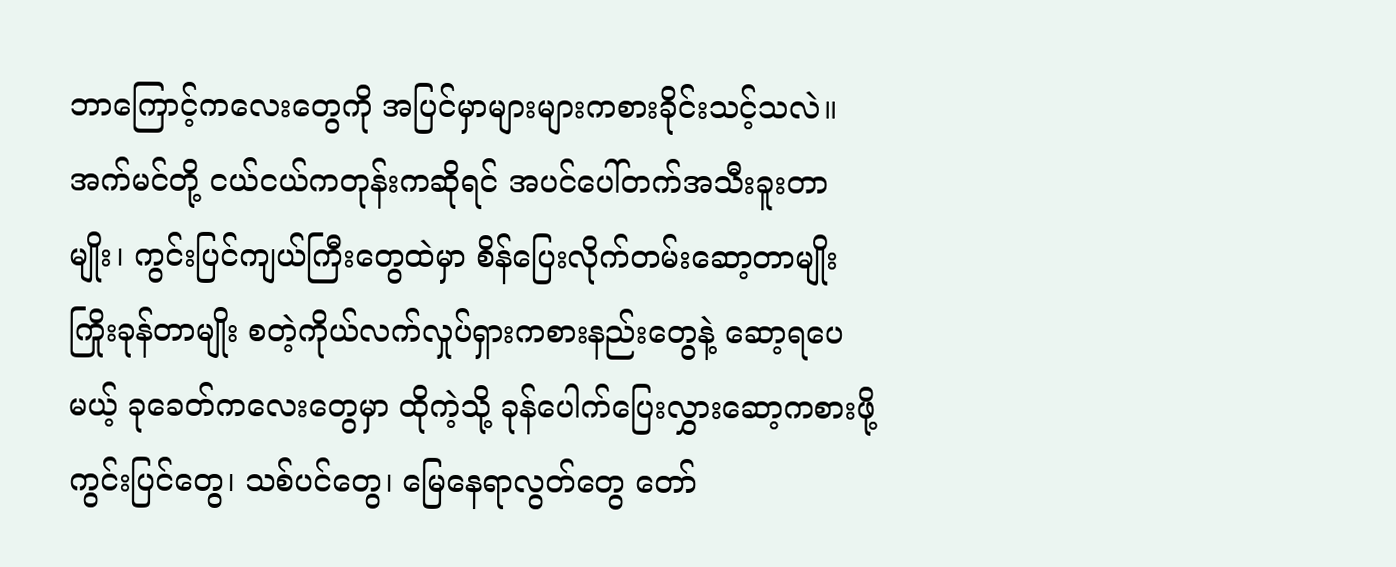ဘာကြောင့်ကလေးတွေကို အပြင်မှာများများကစားခိုင်းသင့်သလဲ။
အက်မင်တို့ ငယ်ငယ်ကတုန်းကဆိုရင် အပင်ပေါ်တက်အသီးခူးတာမျိုး၊ ကွင်းပြင်ကျယ်ကြီးတွေထဲမှာ စိန်ပြေးလိုက်တမ်းဆော့တာမျိုး ကြိုးခုန်တာမျိုး စတဲ့ကိုယ်လက်လှုပ်ရှားကစားနည်းတွေနဲ့ ဆော့ရပေမယ့် ခုခေတ်ကလေးတွေမှာ ထိုကဲ့သို့ ခုန်ပေါက်ပြေးလွှားဆော့ကစားဖို့ ကွင်းပြင်တွေ၊ သစ်ပင်တွေ၊ မြေနေရာလွတ်တွေ တော်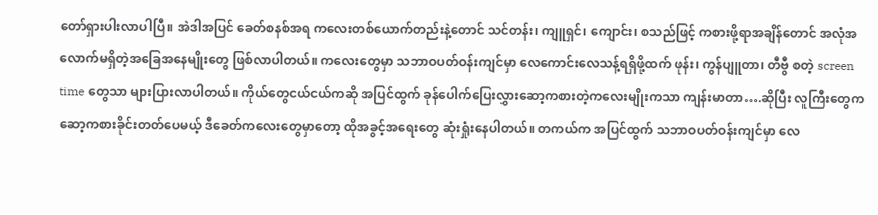တော်ရှားပါးလာပါပြီ။ အဲဒါအပြင် ခေတ်စနစ်အရ ကလေးတစ်ယောက်တည်းနဲ့တောင် သင်တန်း၊ ကျူရှင်၊ ကျောင်း၊ စသည်ဖြင့် ကစားဖို့ရာအချိန်တောင် အလုံအလောက်မရှိတဲ့အခြေအနေမျိုးတွေ ဖြစ်လာပါတယ်။ ကလေးတွေမှာ သဘာဝပတ်ဝန်းကျင်မှာ လေကောင်းလေသန့်ရရှိဖို့ထက် ဖုန်း၊ ကွန်ပျူတာ၊ တီဗွီ စတဲ့ screen time တွေသာ များပြားလာပါတယ်။ ကိုယ်တွေငယ်ငယ်ကဆို အပြင်ထွက် ခုန်ပေါက်ပြေးလွှားဆော့ကစားတဲ့ကလေးမျိုးကသာ ကျန်းမာတာ….ဆိုပြီး လူကြီးတွေက ဆော့ကစားခိုင်းတတ်ပေမယ့် ဒီခေတ်ကလေးတွေမှာတော့ ထိုအခွင့်အရေးတွေ ဆုံးရှုံးနေပါတယ်။ တကယ်က အပြင်ထွက် သဘာဝပတ်ဝန်းကျင်မှာ လေ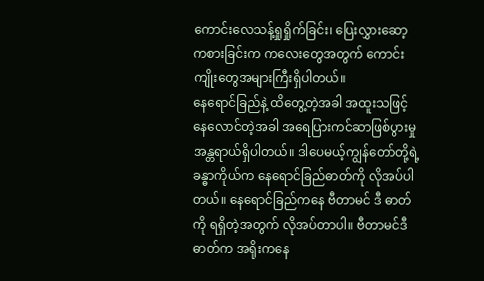ကောင်းလေသန့်ရှုရှိုက်ခြင်း၊ ပြေးလွှားဆော့ကစားခြင်းက ကလေးတွေအတွက် ကောင်းကျိုးတွေအများကြီးရှိပါတယ်။
နေရောင်ခြည်နဲ့ ထိတွေ့တဲ့အခါ အထူးသဖြင့် နေလောင်တဲ့အခါ အရေပြားကင်ဆာဖြစ်ပွားမှုအန္တရာယ်ရှိပါတယ်။ ဒါပေမယ့်ကျွန်တော်တို့ရဲ့ခန္ဓာကိုယ်က နေရောင်ခြည်ဓာတ်ကို လိုအပ်ပါတယ်။ နေရောင်ခြည်ကနေ ဗီတာမင် ဒီ ဓာတ်ကို ရရှိတဲ့အတွက် လိုအပ်တာပါ။ ဗီတာမင်ဒီဓာတ်က အရိုးကနေ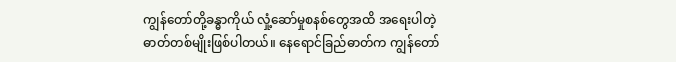ကျွန်တော်တို့ခန္ဓာကိုယ် လှုံ့ဆော်မှုစနစ်တွေအထိ အရေးပါတဲ့ဓာတ်တစ်မျိုးဖြစ်ပါတယ်။ နေရောင်ခြည်ဓာတ်က ကျွန်တော်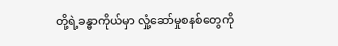တို့ရဲ့ခန္ဓာကိုယ်မှာ လှုံ့ဆော်မှုစနစ်တွေကို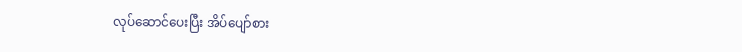လုပ်ဆောင်ပေးပြီး အိပ်ပျော်စား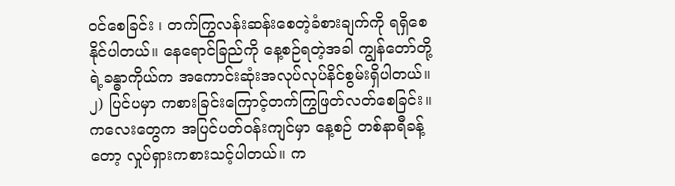ဝင်စေခြင်း ၊ တက်ကြွလန်းဆန်းစေတဲ့ခံစားချက်ကို ရရှိစေနိုင်ပါတယ်။ နေရောင်ခြည်ကို နေ့စဉ်ရတဲ့အခါ ကျွန်တော်တို့ရဲ့ခန္ဓာကိုယ်က အကောင်းဆုံးအလုပ်လုပ်နိင်စွမ်းရှိပါတယ်။
၂) ပြင်ပမှာ ကစားခြင်းကြောင့်တက်ကြွဖြတ်လတ်စေခြင်း။
ကလေးတွေက အပြင်ပတ်ဝန်းကျင်မှာ နေ့စဉ် တစ်နာရီခန့်တော့ လှုပ်ရှားကစားသင့်ပါတယ်။ က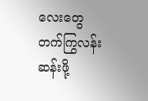လေးတွေ တက်ကြွလန်းဆန်းဖို့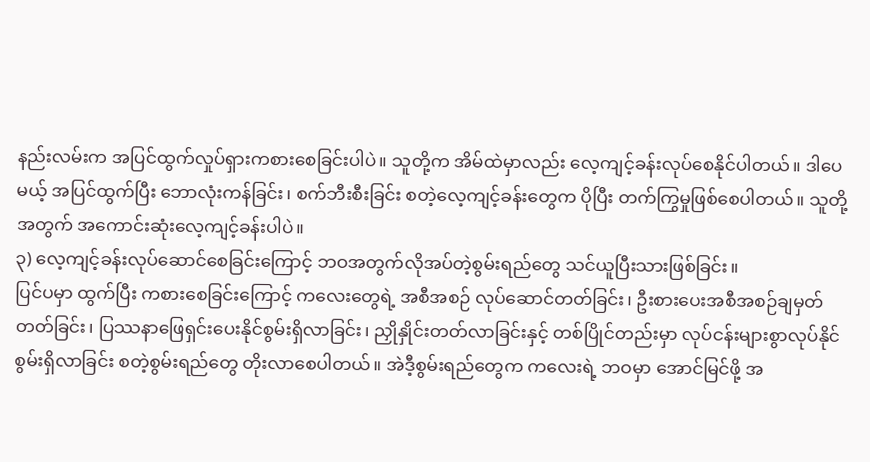နည်းလမ်းက အပြင်ထွက်လှုပ်ရှားကစားစေခြင်းပါပဲ။ သူတို့က အိမ်ထဲမှာလည်း လေ့ကျင့်ခန်းလုပ်စေနိုင်ပါတယ်။ ဒါပေမယ့် အပြင်ထွက်ပြီး ဘောလုံးကန်ခြင်း၊ စက်ဘီးစီးခြင်း စတဲ့လေ့ကျင့်ခန်းတွေက ပိုပြီး တက်ကြွမှုဖြစ်စေပါတယ်။ သူတို့အတွက် အကောင်းဆုံးလေ့ကျင့်ခန်းပါပဲ။
၃) လေ့ကျင့်ခန်းလုပ်ဆောင်စေခြင်းကြောင့် ဘဝအတွက်လိုအပ်တဲ့စွမ်းရည်တွေ သင်ယူပြီးသားဖြစ်ခြင်း။
ပြင်ပမှာ ထွက်ပြီး ကစားစေခြင်းကြောင့် ကလေးတွေရဲ့ အစီအစဉ် လုပ်ဆောင်တတ်ခြင်း၊ ဦးစားပေးအစီအစဉ်ချမှတ်တတ်ခြင်း၊ ပြဿနာဖြေရှင်းပေးနိုင်စွမ်းရှိလာခြင်း၊ ညှိုနှိုင်းတတ်လာခြင်းနှင့် တစ်ပြိုင်တည်းမှာ လုပ်ငန်းများစွာလုပ်နိုင်စွမ်းရှိလာခြင်း စတဲ့စွမ်းရည်တွေ တိုးလာစေပါတယ်။ အဲဒီ့စွမ်းရည်တွေက ကလေးရဲ့ ဘဝမှာ အောင်မြင်ဖို့ အ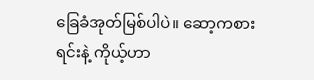ခြေခံအုတ်မြစ်ပါပဲ။ ဆော့ကစားရင်းနဲ့ ကိုယ့်ဟာ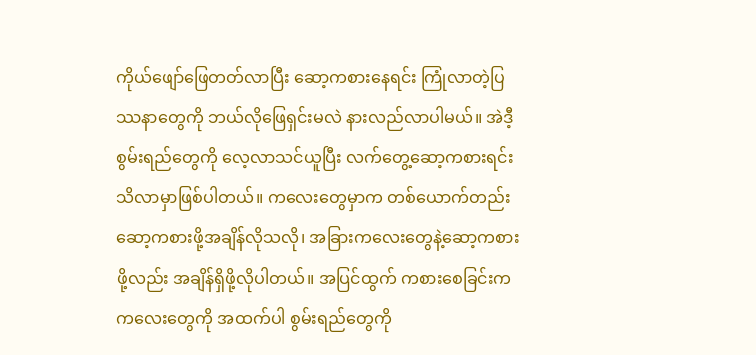ကိုယ်ဖျော်ဖြေတတ်လာပြီး ဆော့ကစားနေရင်း ကြုံလာတဲ့ပြဿနာတွေကို ဘယ်လိုဖြေရှင်းမလဲ နားလည်လာပါမယ်။ အဲဒီ့ စွမ်းရည်တွေကို လေ့လာသင်ယူပြီး လက်တွေ့ဆော့ကစားရင်းသိလာမှာဖြစ်ပါတယ်။ ကလေးတွေမှာက တစ်ယောက်တည်းဆော့ကစားဖို့အချိန်လိုသလို၊ အခြားကလေးတွေနဲ့ဆော့ကစားဖို့လည်း အချိန်ရှိဖို့လိုပါတယ်။ အပြင်ထွက် ကစားစေခြင်းက ကလေးတွေကို အထက်ပါ စွမ်းရည်တွေကို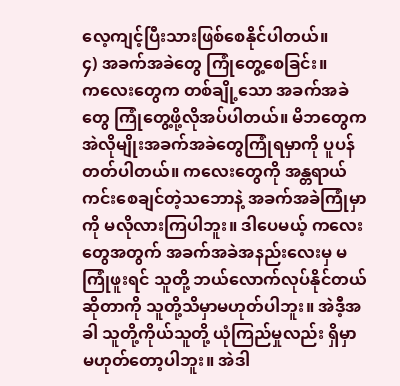လေ့ကျင့်ပြီးသားဖြစ်စေနိုင်ပါတယ်။
၄) အခက်အခဲတွေ ကြုံတွေ့စေခြင်း။
ကလေးတွေက တစ်ချို့သော အခက်အခဲတွေ ကြုံတွေ့ဖို့လိုအပ်ပါတယ်။ မိဘတွေက အဲလိုမျိုးအခက်အခဲတွေကြုံရမှာကို ပူပန်တတ်ပါတယ်။ ကလေးတွေကို အန္တရာယ်ကင်းစေချင်တဲ့သဘောနဲ့ အခက်အခဲကြုံမှာကို မလိုလားကြပါဘူး။ ဒါပေမယ့် ကလေးတွေအတွက် အခက်အခဲအနည်းလေးမှ မကြုံဖူးရင် သူတို့ ဘယ်လောက်လုပ်နိုင်တယ်ဆိုတာကို သူတို့သိမှာမဟုတ်ပါဘူး။ အဲဒီ့အခါ သူတို့ကိုယ်သူတို့ ယုံကြည်မှုလည်း ရှိမှာမဟုတ်တော့ပါဘူး။ အဲဒါ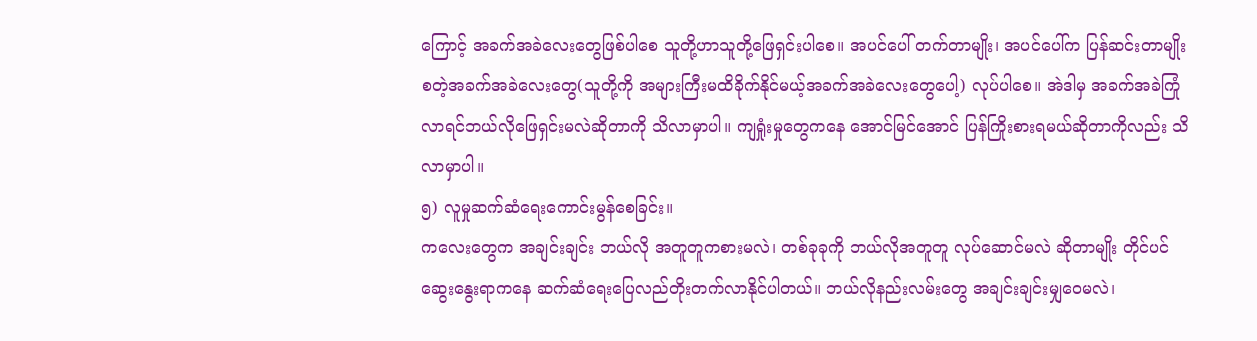ကြောင့် အခက်အခဲလေးတွေဖြစ်ပါစေ သူတို့ဟာသူတို့ဖြေရှင်းပါစေ။ အပင်ပေါ် တက်တာမျိုး၊ အပင်ပေါ်က ပြန်ဆင်းတာမျိုး စတဲ့အခက်အခဲလေးတွေ(သူတို့ကို အများကြီးမထိခိုက်နိုင်မယ့်အခက်အခဲလေးတွေပေါ့) လုပ်ပါစေ။ အဲဒါမှ အခက်အခဲကြုံလာရင်ဘယ်လိုဖြေရှင်းမလဲဆိုတာကို သိလာမှာပါ။ ကျရှုံးမှုတွေကနေ အောင်မြင်အောင် ပြန်ကြိုးစားရမယ်ဆိုတာကိုလည်း သိလာမှာပါ။
၅) လူမှုဆက်ဆံရေးကောင်းမွန်စေခြင်း။
ကလေးတွေက အချင်းချင်း ဘယ်လို အတူတူကစားမလဲ၊ တစ်ခုခုကို ဘယ်လိုအတူတူ လုပ်ဆောင်မလဲ ဆိုတာမျိုး တိုင်ပင်ဆွေးနွေးရာကနေ ဆက်ဆံရေးပြေလည်တိုးတက်လာနိုင်ပါတယ်။ ဘယ်လိုနည်းလမ်းတွေ အချင်းချင်းမျှဝေမလဲ၊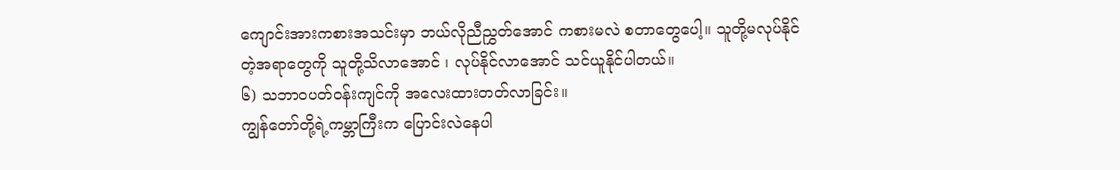ကျောင်းအားကစားအသင်းမှာ ဘယ်လိုညီညွှတ်အောင် ကစားမလဲ စတာတွေပေါ့။ သူတို့မလုပ်နိုင်တဲ့အရာတွေကို သူတို့သိလာအောင် ၊ လုပ်နိုင်လာအောင် သင်ယူနိုင်ပါတယ်။
၆) သဘာဝပတ်ဝန်းကျင်ကို အလေးထားတတ်လာခြင်း။
ကျွန်တော်တို့ရဲ့ကမ္ဘာကြီးက ပြောင်းလဲနေပါ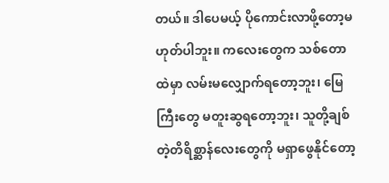တယ်။ ဒါပေမယ့် ပိုကောင်းလာဖို့တော့မဟုတ်ပါဘူး။ ကလေးတွေက သစ်တောထဲမှာ လမ်းမလျှောက်ရတော့ဘူး၊ မြေကြီးတွေ မတူးဆွရတော့ဘူး၊ သူတို့ချစ်တဲ့တိရိစ္ဆာန်လေးတွေကို မရှာဖွေနိုင်တော့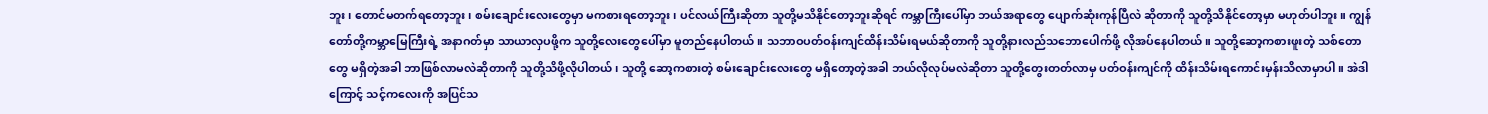ဘူး၊ တောင်မတက်ရတော့ဘူး၊ စမ်းချောင်းလေးတွေမှာ မကစားရတော့ဘူး၊ ပင်လယ်ကြီးဆိုတာ သူတို့မသိနိုင်တော့ဘူးဆိုရင် ကမ္ဘာကြီးပေါ်မှာ ဘယ်အရာတွေ ပျောက်ဆုံးကုန်ပြီလဲ ဆိုတာကို သူတို့သိနိုင်တော့မှာ မဟုတ်ပါဘူး။ ကျွန်တော်တို့ကမ္ဘာမြေကြီးရဲ့ အနာဂတ်မှာ သာယာလှပဖို့က သူတို့လေးတွေပေါ်မှာ မူတည်နေပါတယ်။ သဘာဝပတ်ဝန်းကျင်ထိန်းသိမ်းရမယ်ဆိုတာကို သူတို့နားလည်သဘောပေါက်ဖို့ လိုအပ်နေပါတယ်။ သူတို့ဆော့ကစားဖူးတဲ့ သစ်တောတွေ မရှိတဲ့အခါ ဘာဖြစ်လာမလဲဆိုတာကို သူတို့သိဖို့လိုပါတယ်၊ သူတို့ ဆော့ကစားတဲ့ စမ်းချောင်းလေးတွေ မရှိတော့တဲ့အခါ ဘယ်လိုလုပ်မလဲဆိုတာ သူတို့တွေးတတ်လာမှ ပတ်ဝန်းကျင်ကို ထိန်းသိမ်းရကောင်းမှန်းသိလာမှာပါ။ အဲဒါကြောင့် သင့်ကလေးကို အပြင်သ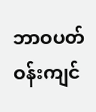ဘာဝပတ်ဝန်းကျင်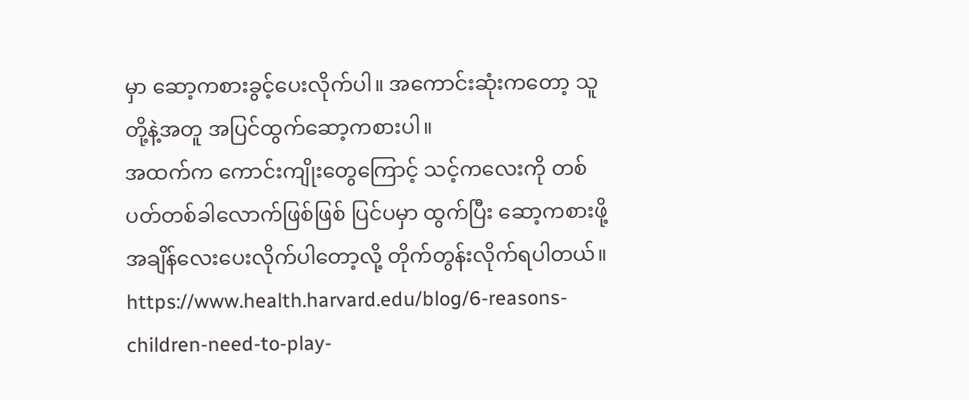မှာ ဆော့ကစားခွင့်ပေးလိုက်ပါ။ အကောင်းဆုံးကတော့ သူတို့နဲ့အတူ အပြင်ထွက်ဆော့ကစားပါ။
အထက်က ကောင်းကျိုးတွေကြောင့် သင့်ကလေးကို တစ်ပတ်တစ်ခါလောက်ဖြစ်ဖြစ် ပြင်ပမှာ ထွက်ပြီး ဆော့ကစားဖို့ အချိန်လေးပေးလိုက်ပါတော့လို့ တိုက်တွန်းလိုက်ရပါတယ်။
https://www.health.harvard.edu/blog/6-reasons-children-need-to-play-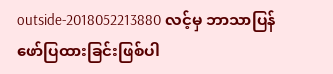outside-2018052213880 လင့်မှ ဘာသာပြန်ဖော်ပြထားခြင်းဖြစ်ပါ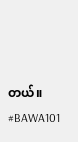တယ်။
#BAWA101